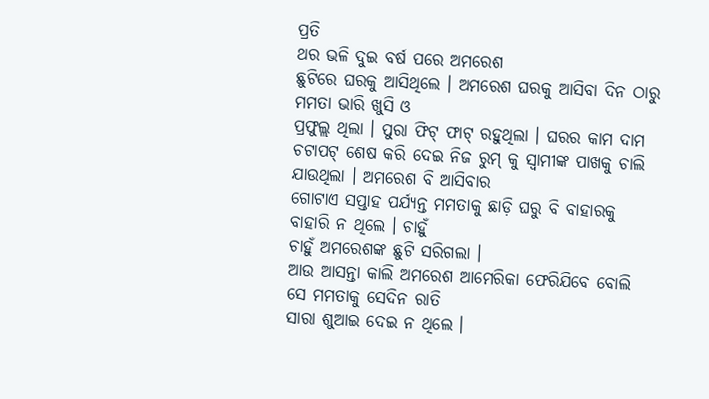ପ୍ରତି
ଥର ଭଳି ଦୁଇ ବର୍ଷ ପରେ ଅମରେଶ
ଛୁଟିରେ ଘରକୁ ଆସିଥିଲେ । ଅମରେଶ ଘରକୁ ଆସିବା ଦିନ ଠାରୁ ମମତା ଭାରି ଖୁସି ଓ
ପ୍ରଫୁଲ୍ଲ ଥିଲା । ପୁରା ଫିଟ୍ ଫାଟ୍ ରହୁଥିଲା । ଘରର କାମ ଦାମ ଚଟାପଟ୍ ଶେଷ କରି ଦେଇ ନିଜ ରୁମ୍ କୁ ସ୍ୱାମୀଙ୍କ ପାଖକୁ ଚାଲି ଯାଉଥିଲା । ଅମରେଶ ବି ଆସିବାର
ଗୋଟାଏ ସପ୍ତାହ ପର୍ଯ୍ୟନ୍ତ ମମତାକୁ ଛାଡ଼ି ଘରୁ ବି ବାହାରକୁ ବାହାରି ନ ଥିଲେ । ଚାହୁଁ
ଚାହୁଁ ଅମରେଶଙ୍କ ଛୁଟି ସରିଗଲା ।
ଆଉ ଆସନ୍ତା କାଲି ଅମରେଶ ଆମେରିକା ଫେରିଯିବେ ବୋଲି ସେ ମମତାକୁ ସେଦିନ ରାତି
ସାରା ଶୁଆଇ ଦେଇ ନ ଥିଲେ ।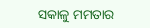ସକାଳୁ ମମତାର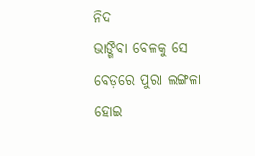ନିଦ
ଭାଙ୍ଗିବା ବେଳକୁ ସେ ବେଡ଼ରେ ପୁରା ଲଙ୍ଗଳା ହୋଇ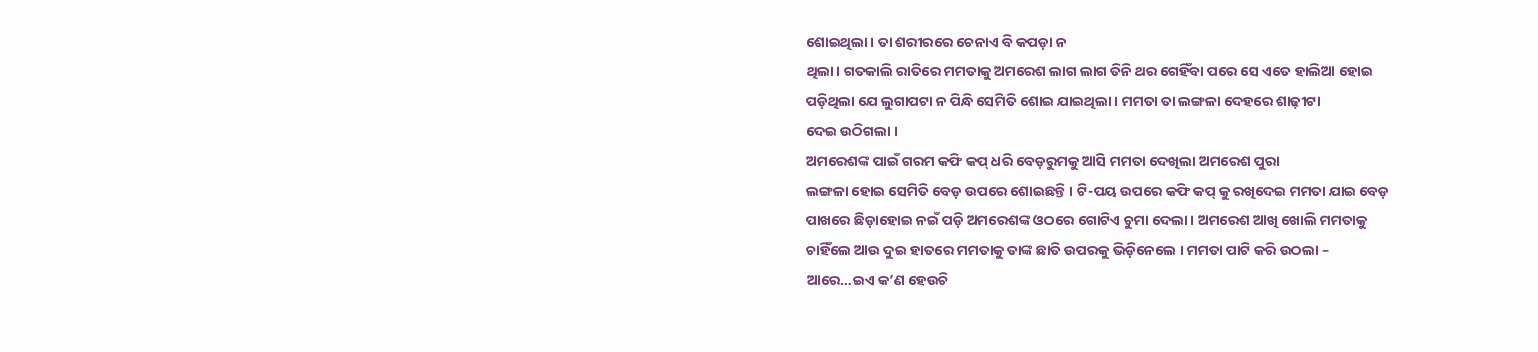ଶୋଇଥିଲା । ତା ଶରୀରରେ ଚେନାଏ ବି କପଡ଼ା ନ
ଥିଲା। ଗତକାଲି ରାତିରେ ମମତାକୁ ଅମରେଶ ଲାଗ ଲାଗ ତିନି ଥର ଗେହିଁବା ପରେ ସେ ଏତେ ହାଲିଆ ହୋଇ
ପଡ଼ିଥିଲା ଯେ ଲୁଗାପଟା ନ ପିନ୍ଧି ସେମିତି ଶୋଇ ଯାଇଥିଲା । ମମତା ତା ଲଙ୍ଗଳା ଦେହରେ ଶାଢ଼ୀଟା
ଦେଇ ଉଠିଗଲା ।
ଅମରେଶଙ୍କ ପାଇଁ ଗରମ କଫି କପ୍ ଧରି ବେଡ଼ରୁମକୁ ଆସି ମମତା ଦେଖିଲା ଅମରେଶ ପୁରା
ଲଙ୍ଗଳା ହୋଇ ସେମିତି ବେଡ଼ ଉପରେ ଶୋଇଛନ୍ତି । ଟି-ପୟ ଉପରେ କଫି କପ୍ କୁ ରଖିଦେଇ ମମତା ଯାଇ ବେଡ଼
ପାଖରେ ଛିଡ଼ାହୋଇ ନଇଁ ପଡ଼ି ଅମରେଶଙ୍କ ଓଠରେ ଗୋଟିଏ ଚୁମା ଦେଲା । ଅମରେଶ ଆଖି ଖୋଲି ମମତାକୁ
ଚାହିଁଲେ ଆଉ ଦୁଇ ହାତରେ ମମତାକୁ ତାଙ୍କ ଛାତି ଉପରକୁ ଭିଡ଼ିନେଲେ । ମମତା ପାଟି କରି ଉଠଲା –
ଆରେ…ଇଏ କ’ଣ ହେଉଚି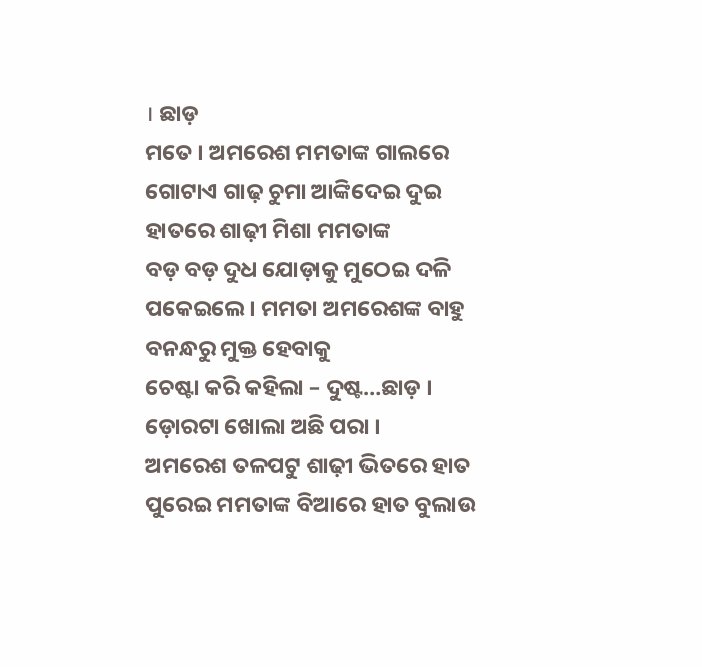। ଛାଡ଼
ମତେ । ଅମରେଶ ମମତାଙ୍କ ଗାଲରେ ଗୋଟାଏ ଗାଢ଼ ଚୁମା ଆଙ୍କିଦେଇ ଦୁଇ ହାତରେ ଶାଢ଼ୀ ମିଶା ମମତାଙ୍କ
ବଡ଼ ବଡ଼ ଦୁଧ ଯୋଡ଼ାକୁ ମୁଠେଇ ଦଳି ପକେଇଲେ । ମମତା ଅମରେଶଙ୍କ ବାହୁ ବନନ୍ଧରୁ ମୁକ୍ତ ହେବାକୁ
ଚେଷ୍ଟା କରି କହିଲା – ଦୁଷ୍ଟ…ଛାଡ଼ । ଡ଼ୋରଟା ଖୋଲା ଅଛି ପରା ।
ଅମରେଶ ତଳପଟୁ ଶାଢ଼ୀ ଭିତରେ ହାତ ପୁରେଇ ମମତାଙ୍କ ବିଆରେ ହାତ ବୁଲାଉ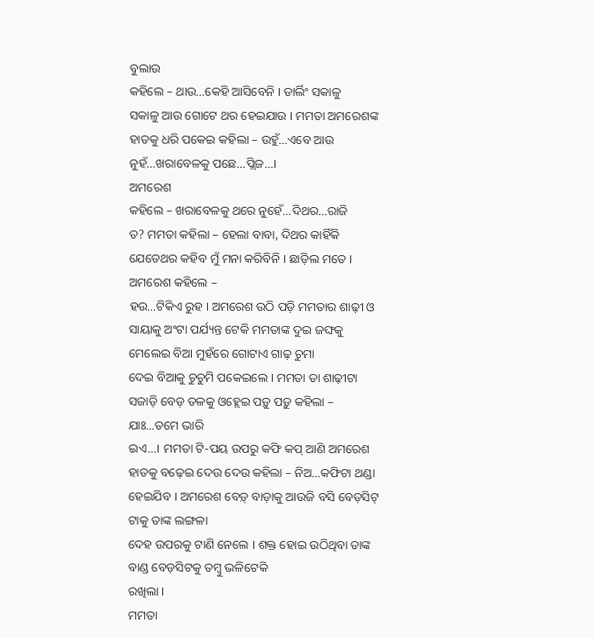ବୁଲାଉ
କହିଲେ – ଥାଉ…କେହି ଆସିବେନି । ଡାର୍ଲିଂ ସକାଳୁ
ସକାଳୁ ଆଉ ଗୋଟେ ଥର ହେଇଯାଉ । ମମତା ଅମରେଶଙ୍କ ହାତକୁ ଧରି ପକେଇ କହିଲା – ଉହୁଁ…ଏବେ ଆଉ ନୁହଁ…ଖରାବେଳକୁ ପଛେ…ପ୍ଲିଜ…।
ଅମରେଶ
କହିଲେ – ଖରାବେଳକୁ ଥରେ ନୁହେଁ…ଦିଥର…ରାଜି
ତ? ମମତା କହିଲା – ହେଲା ବାବା, ଦିଥର କାହିଁକି ଯେତେଥର କହିବ ମୁଁ ମନା କରିବିନି । ଛାଡ଼ିଲ ମତେ । ଅମରେଶ କହିଲେ –
ହଉ…ଟିକିଏ ରୁହ । ଅମରେଶ ଉଠି ପଡ଼ି ମମତାର ଶାଢ଼ୀ ଓ
ସାୟାକୁ ଅଂଟା ପର୍ଯ୍ୟନ୍ତ ଟେକି ମମତାଙ୍କ ଦୁଇ ଜଙ୍ଘକୁ ମେଲେଇ ବିଆ ମୁହଁରେ ଗୋଟାଏ ଗାଢ଼ ଚୁମା
ଦେଇ ବିଆକୁ ଚୁଚୁମି ପକେଇଲେ । ମମତା ତା ଶାଢ଼ୀଟା
ସଜାଡ଼ି ବେଡ଼ ତଳକୁ ଓହ୍ଲେଇ ପଡ଼ୁ ପଡ଼ୁ କହିଲା – ଯାଃ…ତମେ ଭାରି
ଇଏ…। ମମତା ଟି-ପୟ ଉପରୁ କଫି କପ୍ ଆଣି ଅମରେଶ ହାତକୁ ବଢ଼େଇ ଦେଉ ଦେଉ କହିଲା – ନିଅ…କଫିଟା ଥଣ୍ଡା ହେଇଯିବ । ଅମରେଶ ବେଡ଼୍ ବାଡ଼ାକୁ ଆଉଜି ବସି ବେଡ଼ସିଟ୍ ଟାକୁ ତାଙ୍କ ଲଙ୍ଗଳା
ଦେହ ଉପରକୁ ଟାଣି ନେଲେ । ଶକ୍ତ ହୋଇ ଉଠିଥିବା ତାଙ୍କ ବାଣ୍ଡ ବେଡ଼ସିଟକୁ ତମ୍ବୁ ଭଳିଟେକି
ରଖିଲା ।
ମମତା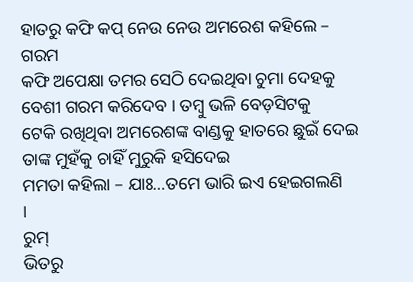ହାତରୁ କଫି କପ୍ ନେଉ ନେଉ ଅମରେଶ କହିଲେ – ଗରମ
କଫି ଅପେକ୍ଷା ତମର ସେଠି ଦେଇଥିବା ଚୁମା ଦେହକୁ ବେଶୀ ଗରମ କରିଦେବ । ତମ୍ବୁ ଭଳି ବେଡ଼ସିଟକୁ
ଟେକି ରଖିଥିବା ଅମରେଶଙ୍କ ବାଣ୍ଡକୁ ହାତରେ ଛୁଇଁ ଦେଇ ତାଙ୍କ ମୁହଁକୁ ଚାହିଁ ମୁରୁକି ହସିଦେଇ
ମମତା କହିଲା – ଯାଃ…ତମେ ଭାରି ଇଏ ହେଇଗଲଣି
।
ରୁମ୍
ଭିତରୁ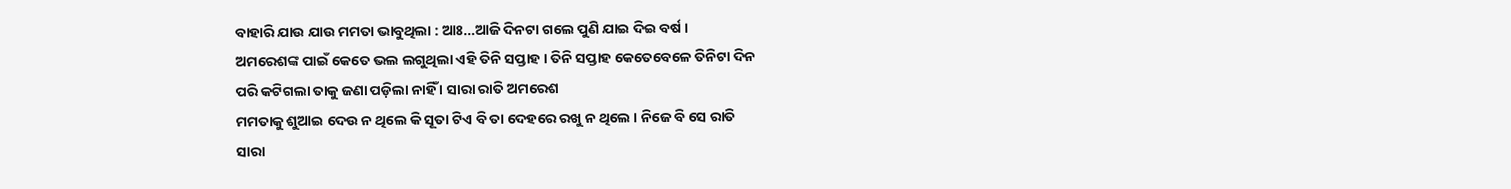ବାହାରି ଯାଉ ଯାଉ ମମତା ଭାବୁଥିଲା : ଆଃ…ଆଜି ଦିନଟା ଗଲେ ପୁଣି ଯାଇ ଦିଇ ବର୍ଷ ।
ଅମରେଶଙ୍କ ପାଇଁ କେତେ ଭଲ ଲଗୁଥିଲା ଏହି ତିନି ସପ୍ତାହ । ତିନି ସପ୍ତାହ କେତେବେଳେ ତିନିଟା ଦିନ
ପରି କଟିଗଲା ତାକୁ ଜଣା ପଡ଼ିଲା ନାହିଁ । ସାରା ରାତି ଅମରେଶ
ମମତାକୁ ଶୁଆଇ ଦେଉ ନ ଥିଲେ କି ସୂତା ଟିଏ ବି ତା ଦେହରେ ରଖୁ ନ ଥିଲେ । ନିଜେ ବି ସେ ରାତି
ସାରା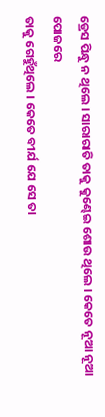ଡ୍ରେସ ପିନ୍ଧୁ ନ ଥିଲେ । ସାରାରାତି ତାକୁ କୁଣ୍ଢେଇ ଶୋଉ ଥିଲେ । କେତେ ନୂଆ ନୂଆ ପୋଜରେ
ତାକୁ ଗେହୁଁଥିଲେ । କେତେ ବୀର୍ଯ ଯେ ସେ ତା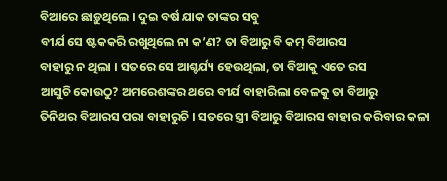ବିଆରେ ଛାଡ଼ୁଥିଲେ । ଦୁଇ ବର୍ଷ ଯାକ ତାଙ୍କର ସବୁ
ବୀର୍ଯ ସେ ଷ୍ଟକକରି ରଖୁଥିଲେ ନା କ’ଣ? ତା ବିଆରୁ ବି କମ୍ ବିଆରସ
ବାହାରୁ ନ ଥିଲା । ସତରେ ସେ ଆଶ୍ଚର୍ଯ୍ୟ ହେଉଥିଲା, ତା ବିଆକୁ ଏତେ ରସ
ଆସୁଚି କୋଉଠୁ? ଅମରେଶଙ୍କର ଥରେ ବୀର୍ଯ ବାହାରିଲା ବେଳକୁ ତା ବିଆରୁ
ତିନିଥର ବିଆରସ ପରା ବାହାରୁଚି । ସତରେ ସ୍ତ୍ରୀ ବିଆରୁ ବିଆରସ ବାହାର କରିବାର କଳା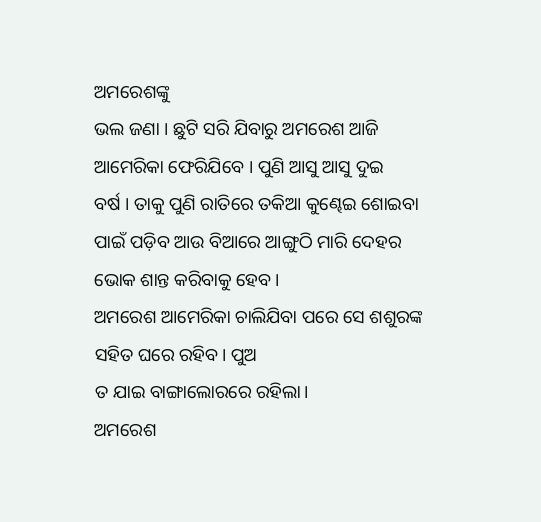ଅମରେଶଙ୍କୁ
ଭଲ ଜଣା । ଛୁଟି ସରି ଯିବାରୁ ଅମରେଶ ଆଜି ଆମେରିକା ଫେରିଯିବେ । ପୁଣି ଆସୁ ଆସୁ ଦୁଇ
ବର୍ଷ । ତାକୁ ପୁଣି ରାତିରେ ତକିଆ କୁଣ୍ଢେଇ ଶୋଇବା ପାଇଁ ପଡ଼ିବ ଆଉ ବିଆରେ ଆଙ୍ଗୁଠି ମାରି ଦେହର
ଭୋକ ଶାନ୍ତ କରିବାକୁ ହେବ।
ଅମରେଶ ଆମେରିକା ଚାଲିଯିବା ପରେ ସେ ଶଶୁରଙ୍କ ସହିତ ଘରେ ରହିବ। ପୁଅ
ତ ଯାଇ ବାଙ୍ଗାଲୋରରେ ରହିଲା।
ଅମରେଶ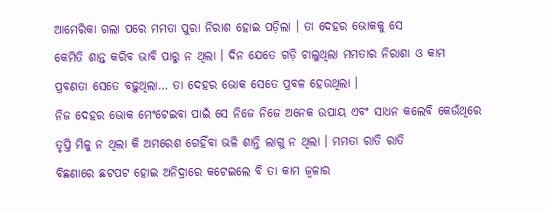ଆମେରିକା ଗଲା ପରେ ମମତା ପୁରା ନିରାଶ ହୋଇ ପଡ଼ିଲା । ତା ଦେହର ଭୋକକୁ ସେ
କେମିତି ଶାନ୍ତ କରିବ ଭାବି ପାରୁ ନ ଥିଲା । ଦିନ ଯେତେ ଗଡ଼ି ଚାଲୁଥିଲା ମମତାର ନିରାଶା ଓ କାମ
ପ୍ରବଣତା ସେତେ ବଢ଼ୁଥିଲା… ତା ଦେହର ଭୋକ ସେତେ ପ୍ରବଳ ହେଉଥିଲା ।
ନିଜ ଦେହର ଭୋକ ମେଂଟେଇବା ପାଇଁ ସେ ନିଜେ ନିଜେ ଅନେକ ଉପାୟ ଏବଂ ସାଧନ କଲେବି କେଉଁଥିରେ
ତୃପ୍ତି ମିଳୁ ନ ଥିଲା କି ଅମରେଶ ଗେହିଁବା ଭଳି ଶାନ୍ତି ଲାଗୁ ନ ଥିଲା । ମମତା ରାତି ରାତି
ବିଛଣାରେ ଛଟପଟ ହୋଇ ଅନିଦ୍ରାରେ କଟେଇଲେ ବି ତା କାମ ଜ୍ବଳାର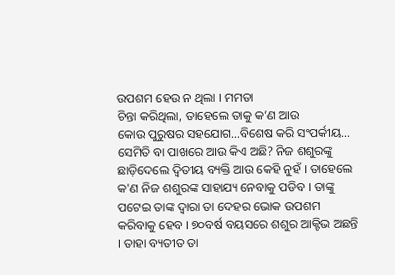ଉପଶମ ହେଉ ନ ଥିଲା । ମମତା
ଚିନ୍ତା କରିଥିଲା, ତାହେଲେ ତାକୁ କ’ଣ ଆଉ
କୋଉ ପୁରୁଷର ସହଯୋଗ…ବିଶେଷ କରି ସଂପର୍କୀୟ…
ସେମିତି ବା ପାଖରେ ଆଉ କିଏ ଅଛି? ନିଜ ଶଶୁରଙ୍କୁ ଛାଡ଼ିଦେଲେ ଦ୍ୱିତୀୟ ବ୍ୟକ୍ତି ଆଉ କେହି ନୁହଁ । ତାହେଲେ କ'ଣ ନିଜ ଶଶୁରଙ୍କ ସାହାଯ୍ୟ ନେବାକୁ ପଡିବ । ତାଙ୍କୁ ପଟେଇ ତାଙ୍କ ଦ୍ବାରା ତା ଦେହର ଭୋକ ଉପଶମ କରିବାକୁ ହେବ । ୭୦ବର୍ଷ ବୟସରେ ଶଶୁର ଆକ୍ଟିଭ ଅଛନ୍ତି । ତାହା ବ୍ୟତୀତ ତା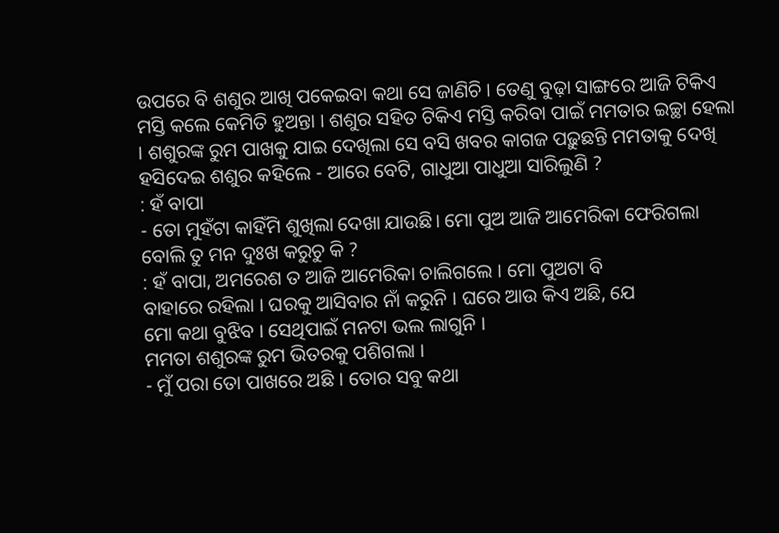ଉପରେ ବି ଶଶୁର ଆଖି ପକେଇବା କଥା ସେ ଜାଣିଚି । ତେଣୁ ବୁଢ଼ା ସାଙ୍ଗରେ ଆଜି ଟିକିଏ ମସ୍ତି କଲେ କେମିତି ହୁଅନ୍ତା । ଶଶୁର ସହିତ ଟିକିଏ ମସ୍ତି କରିବା ପାଇଁ ମମତାର ଇଚ୍ଛା ହେଲା । ଶଶୁରଙ୍କ ରୁମ ପାଖକୁ ଯାଇ ଦେଖିଲା ସେ ବସି ଖବର କାଗଜ ପଢ଼ୁଛନ୍ତି ମମତାକୁ ଦେଖି ହସିଦେଇ ଶଶୁର କହିଲେ - ଆରେ ବେଟି, ଗାଧୁଆ ପାଧୁଆ ସାରିଲୁଣି ?
: ହଁ ବାପା
- ତୋ ମୁହଁଟା କାହିଁମି ଶୁଖିଲା ଦେଖା ଯାଉଛି। ମୋ ପୁଅ ଆଜି ଆମେରିକା ଫେରିଗଲା
ବୋଲି ତୁ ମନ ଦୁଃଖ କରୁଚୁ କି ?
: ହଁ ବାପା, ଅମରେଶ ତ ଆଜି ଆମେରିକା ଚାଲିଗଲେ । ମୋ ପୁଅଟା ବି
ବାହାରେ ରହିଲା । ଘରକୁ ଆସିବାର ନାଁ କରୁନି । ଘରେ ଆଉ କିଏ ଅଛି, ଯେ
ମୋ କଥା ବୁଝିବ । ସେଥିପାଇଁ ମନଟା ଭଲ ଲାଗୁନି ।
ମମତା ଶଶୁରଙ୍କ ରୁମ ଭିତରକୁ ପଶିଗଲା ।
- ମୁଁ ପରା ତୋ ପାଖରେ ଅଛି । ତୋର ସବୁ କଥା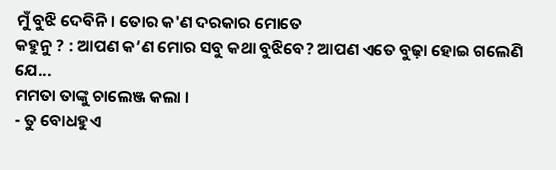ମୁଁ ବୁଝି ଦେବିନି। ତୋର କ'ଣ ଦରକାର ମୋତେ
କହୁନୁ ? : ଆପଣ କ’ଣ ମୋର ସବୁ କଥା ବୁଝିବେ? ଆପଣ ଏତେ ବୁଢ଼ା ହୋଇ ଗଲେଣି
ଯେ...
ମମତା ତାଙ୍କୁ ଚାଲେଞ୍ଜ କଲା ।
- ତୁ ବୋଧହୁଏ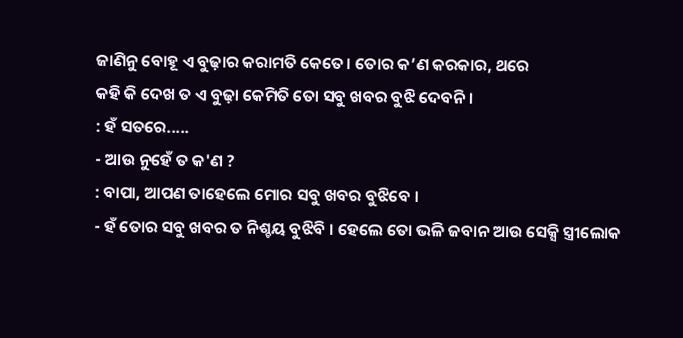ଜାଣିନୁ ବୋହୂ ଏ ବୁଢ଼ାର କରାମତି କେତେ। ତୋର କ’ଣ କରକାର, ଥରେ
କହି କି ଦେଖ ତ ଏ ବୁଢ଼ା କେମିତି ତୋ ସବୁ ଖବର ବୁଝି ଦେବନି ।
: ହଁ ସତରେ.....
- ଆଉ ନୁହେଁ ତ କ'ଣ ?
: ବାପା, ଆପଣ ତାହେଲେ ମୋର ସବୁ ଖବର ବୁଝିବେ ।
- ହଁ ତୋର ସବୁ ଖବର ତ ନିଶ୍ଚୟ ବୁଝିବି । ହେଲେ ତୋ ଭଳି ଜବାନ ଆଉ ସେକ୍ସି ସ୍ତ୍ରୀଲୋକ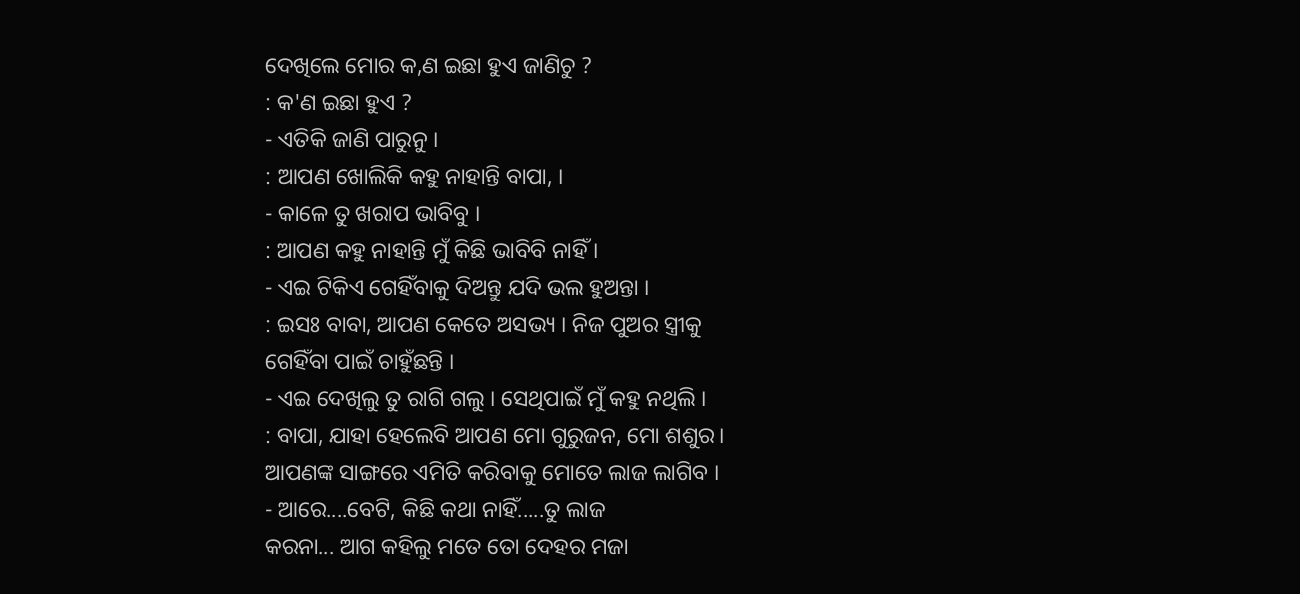ଦେଖିଲେ ମୋର କ,ଣ ଇଛା ହୁଏ ଜାଣିଚୁ ?
: କ'ଣ ଇଛା ହୁଏ ?
- ଏତିକି ଜାଣି ପାରୁନୁ ।
: ଆପଣ ଖୋଲିକି କହୁ ନାହାନ୍ତି ବାପା, ।
- କାଳେ ତୁ ଖରାପ ଭାବିବୁ ।
: ଆପଣ କହୁ ନାହାନ୍ତି ମୁଁ କିଛି ଭାବିବି ନାହିଁ ।
- ଏଇ ଟିକିଏ ଗେହିଁବାକୁ ଦିଅନ୍ତୁ ଯଦି ଭଲ ହୁଅନ୍ତା ।
: ଇସଃ ବାବା, ଆପଣ କେତେ ଅସଭ୍ୟ । ନିଜ ପୁଅର ସ୍ତ୍ରୀକୁ
ଗେହିଁବା ପାଇଁ ଚାହୁଁଛନ୍ତି ।
- ଏଇ ଦେଖିଲୁ ତୁ ରାଗି ଗଲୁ । ସେଥିପାଇଁ ମୁଁ କହୁ ନଥିଲି ।
: ବାପା, ଯାହା ହେଲେବି ଆପଣ ମୋ ଗୁରୁଜନ, ମୋ ଶଶୁର।
ଆପଣଙ୍କ ସାଙ୍ଗରେ ଏମିତି କରିବାକୁ ମୋତେ ଲାଜ ଲାଗିବ ।
- ଆରେ....ବେଟି, କିଛି କଥା ନାହିଁ.....ତୁ ଲାଜ
କରନା... ଆଗ କହିଲୁ ମତେ ତୋ ଦେହର ମଜା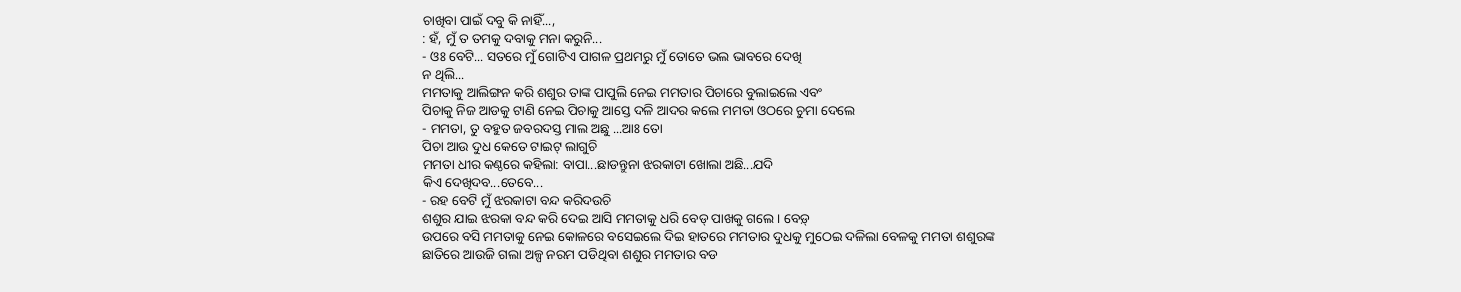ଚାଖିବା ପାଇଁ ଦବୁ କି ନାହିଁ...,
: ହଁ, ମୁଁ ତ ତମକୁ ଦବାକୁ ମନା କରୁନି...
- ଓଃ ବେଟି... ସତରେ ମୁଁ ଗୋଟିଏ ପାଗଳ ପ୍ରଥମରୁ ମୁଁ ତୋତେ ଭଲ ଭାବରେ ଦେଖି
ନ ଥିଲି...
ମମତାକୁ ଆଲିଙ୍ଗନ କରି ଶଶୁର ତାଙ୍କ ପାପୁଲି ନେଇ ମମତାର ପିଚାରେ ବୁଲାଇଲେ ଏବଂ
ପିଚାକୁ ନିଜ ଆଡକୁ ଟାଣି ନେଇ ପିଚାକୁ ଆସ୍ତେ ଦଳି ଆଦର କଲେ ମମତା ଓଠରେ ଚୁମା ଦେଲେ
- ମମତା, ତୁ ବହୁତ ଜବରଦସ୍ତ ମାଲ ଅଛୁ ...ଆଃ ତୋ
ପିଚା ଆଉ ଦୁଧ କେତେ ଟାଇଟ୍ ଲାଗୁଚି
ମମତା ଧୀର କଣ୍ଠରେ କହିଲା: ବାପା...ଛାଡନ୍ତୁନା ଝରକାଟା ଖୋଲା ଅଛି...ଯଦି
କିଏ ଦେଖିଦବ...ତେବେ...
- ରହ ବେଟି ମୁଁ ଝରକାଟା ବନ୍ଦ କରିଦଉଚି
ଶଶୁର ଯାଇ ଝରକା ବନ୍ଦ କରି ଦେଇ ଆସି ମମତାକୁ ଧରି ବେଡ୍ ପାଖକୁ ଗଲେ । ବେଡ଼୍
ଉପରେ ବସି ମମତାକୁ ନେଇ କୋଳରେ ବସେଇଲେ ଦିଇ ହାତରେ ମମତାର ଦୁଧକୁ ମୁଠେଇ ଦଳିଲା ବେଳକୁ ମମତା ଶଶୁରଙ୍କ
ଛାତିରେ ଆଉଜି ଗଲା ଅଳ୍ପ ନରମ ପଡିଥିବା ଶଶୁର ମମତାର ବଡ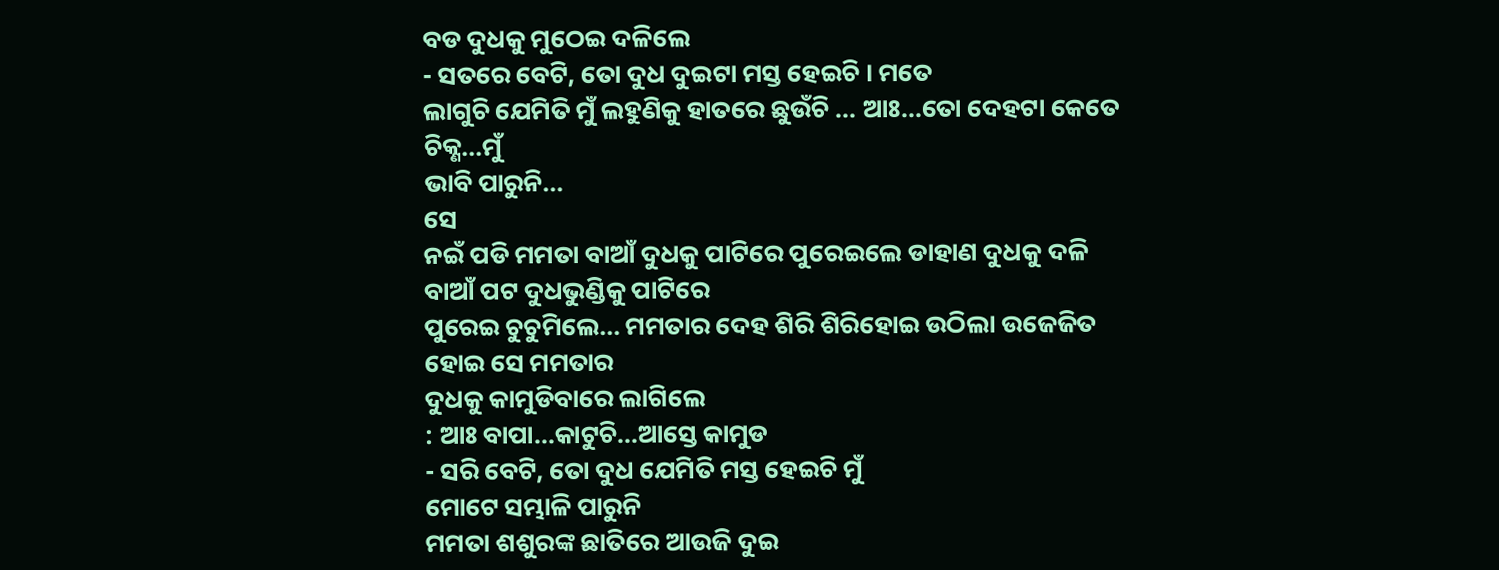ବଡ ଦୁଧକୁ ମୁଠେଇ ଦଳିଲେ
- ସତରେ ବେଟି, ତୋ ଦୁଧ ଦୁଇଟା ମସ୍ତ ହେଇଚି । ମତେ
ଲାଗୁଚି ଯେମିତି ମୁଁ ଲହୁଣିକୁ ହାତରେ ଛୁଉଁଚି ... ଆଃ...ତୋ ଦେହଟା କେତେ ଚିକ୍ଣ...ମୁଁ
ଭାବି ପାରୁନି...
ସେ
ନଇଁ ପଡି ମମତା ବାଆଁ ଦୁଧକୁ ପାଟିରେ ପୁରେଇଲେ ଡାହାଣ ଦୁଧକୁ ଦଳି ବାଆଁ ପଟ ଦୁଧଭୁଣ୍ଡିକୁ ପାଟିରେ
ପୁରେଇ ଚୁଚୁମିଲେ... ମମତାର ଦେହ ଶିରି ଶିରିହୋଇ ଉଠିଲା ଉଜେଜିତ ହୋଇ ସେ ମମତାର
ଦୁଧକୁ କାମୁଡିବାରେ ଲାଗିଲେ
: ଆଃ ବାପା...କାଟୁଚି...ଆସ୍ତେ କାମୁଡ
- ସରି ବେଟି, ତୋ ଦୁଧ ଯେମିତି ମସ୍ତ ହେଇଚି ମୁଁ
ମୋଟେ ସମ୍ଭାଳି ପାରୁନି
ମମତା ଶଶୁରଙ୍କ ଛାତିରେ ଆଉଜି ଦୁଇ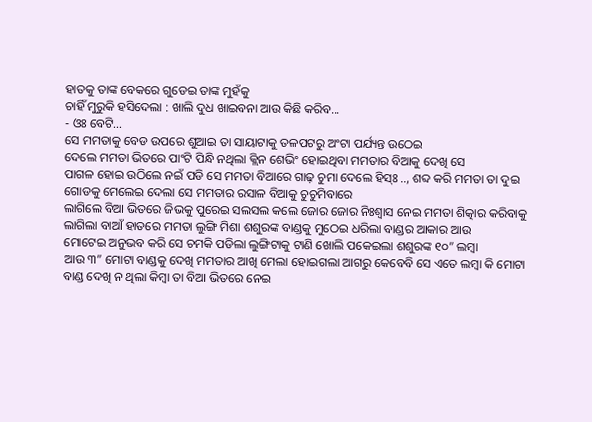ହାତକୁ ତାଙ୍କ ବେକରେ ଗୁଡେଇ ତାଙ୍କ ମୁହଁକୁ
ଚାହିଁ ମୁରୁକି ହସିଦେଲା : ଖାଲି ଦୁଧ ଖାଇବନା ଆଉ କିଛି କରିବ...
- ଓଃ ବେଟି...
ସେ ମମତାକୁ ବେଡ ଉପରେ ଶୁଆଇ ତା ସାୟାଟାକୁ ତଳପଟରୁ ଅଂଟା ପର୍ଯ୍ୟନ୍ତ ଉଠେଇ
ଦେଲେ ମମତା ଭିତରେ ପାଂଟି ପିନ୍ଧି ନଥିଲା କ୍ଲିନ ଶେଭିଂ ହୋଇଥିବା ମମତାର ବିଆକୁ ଦେଖି ସେ
ପାଗଳ ହୋଇ ଉଠିଲେ ନଇଁ ପଡି ସେ ମମତା ବିଆରେ ଗାଢ଼ ଚୁମା ଦେଲେ ହିସ୍ଃ .., ଶବ୍ଦ କରି ମମତା ତା ଦୁଇ ଗୋଡକୁ ମେଲେଇ ଦେଲା ସେ ମମତାର ରସାଳ ବିଆକୁ ଚୁଚୁମିବାରେ
ଲାଗିଲେ ବିଆ ଭିତରେ ଜିଭକୁ ପୁରେଇ ସଲସଲ କଲେ ଜୋର ଜୋର ନିଃଶ୍ବାସ ନେଇ ମମତା ଶିତ୍କାର କରିବାକୁ
ଲାଗିଲା ବାଆଁ ହାତରେ ମମତା ଲୁଙ୍ଗି ମିଶା ଶଶୁରଙ୍କ ବାଣ୍ଡକୁ ମୁଠେଇ ଧରିଲା ବାଣ୍ଡର ଆକାର ଆଉ
ମୋଟେଇ ଅନୁଭବ କରି ସେ ଚମକି ପଡିଲା ଲୁଙ୍ଗିଟାକୁ ଟାଣି ଖୋଲି ପକେଇଲା ଶଶୁରଙ୍କ ୧୦” ଲମ୍ବା
ଆଉ ୩” ମୋଟା ବାଣ୍ଡକୁ ଦେଖି ମମତାର ଆଖି ମେଲା ହୋଇଗଲା ଆଗରୁ କେବେବି ସେ ଏତେ ଲମ୍ବା କି ମୋଟା
ବାଣ୍ଡ ଦେଖି ନ ଥିଲା କିମ୍ବା ତା ବିଆ ଭିତରେ ନେଇ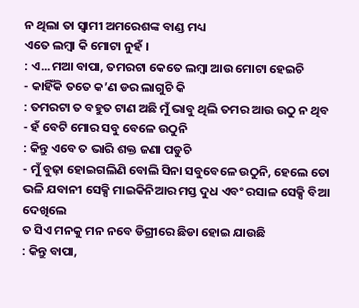ନ ଥିଲା ତା ସ୍ବାମୀ ଅମରେଶଙ୍କ ବାଣ୍ଡ ମଧ୍ୟ
ଏତେ ଲମ୍ବା କି ମୋଟା ନୁହଁ ।
: ଏ...ମଆ ବାପା, ତମରଟା କେତେ ଲମ୍ବା ଆଉ ମୋଟା ହେଇଚି
- କାହିଁକି ତତେ କ’ଣ ଡର ଲାଗୁଚି କି
: ତମରଟା ତ ବହୁତ ଟାଣ ଅଛି ମୁଁ ଭାବୁ ଥିଲି ତମର ଆଉ ଉଠୁ ନ ଥିବ
- ହଁ ବେଟି ମୋର ସବୁ ବେଳେ ଉଠୁନି
: କିନ୍ତୁ ଏବେ ତ ଭାରି ଶକ୍ତ ଜଣା ପଡୁଚି
- ମୁଁ ବୁଢ଼ା ହୋଇଗଲିଣି ବୋଲି ସିନା ସବୁବେଳେ ଉଠୁନି, ହେଲେ ତୋ ଭଳି ଯବାନୀ ସେକ୍ସି ମାଇକିନିଆର ମସ୍ତ ଦୁଧ ଏବଂ ରସାଳ ସେକ୍ସି ବିଆ ଦେଖିଲେ
ତ ସିଏ ମନକୁ ମନ ନବେ ଡିଗ୍ରୀରେ ଛିଡା ହୋଇ ଯାଉଛି
: କିନ୍ତୁ ବାପା,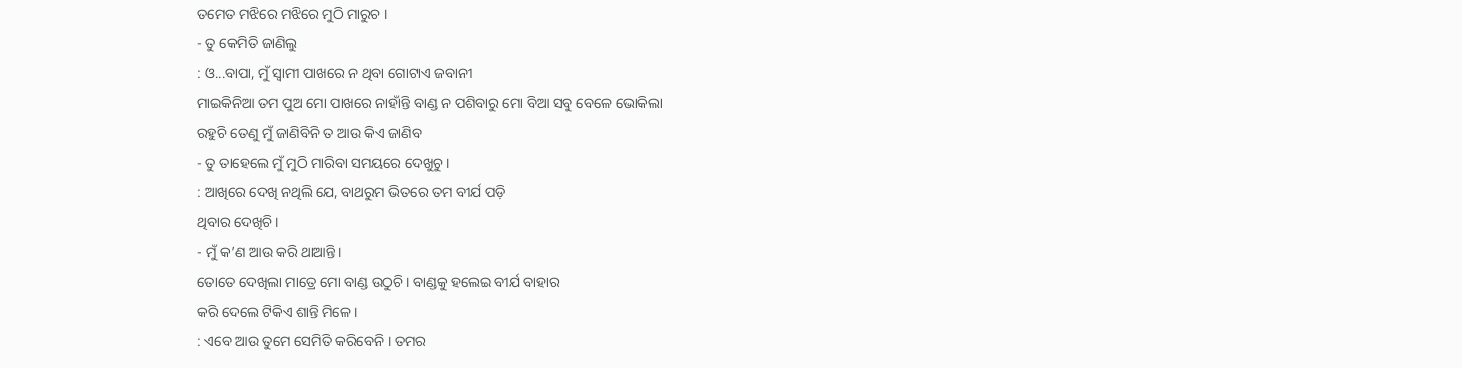ତମେତ ମଝିରେ ମଝିରେ ମୁଠି ମାରୁଚ ।
- ତୁ କେମିତି ଜାଣିଲୁ
: ଓ...ବାପା, ମୁଁ ସ୍ବାମୀ ପାଖରେ ନ ଥିବା ଗୋଟାଏ ଜବାନୀ
ମାଇକିନିଆ ତମ ପୁଅ ମୋ ପାଖରେ ନାହାଁନ୍ତି ବାଣ୍ଡ ନ ପଶିବାରୁ ମୋ ବିଆ ସବୁ ବେଳେ ଭୋକିଲା
ରହୁଚି ତେଣୁ ମୁଁ ଜାଣିବିନି ତ ଆଉ କିଏ ଜାଣିବ
- ତୁ ତାହେଲେ ମୁଁ ମୁଠି ମାରିବା ସମୟରେ ଦେଖୁଚୁ ।
: ଆଖିରେ ଦେଖି ନଥିଲି ଯେ, ବାଥରୁମ ଭିତରେ ତମ ବୀର୍ଯ ପଡ଼ି
ଥିବାର ଦେଖିଚି ।
- ମୁଁ କ’ଣ ଆଉ କରି ଥାଆନ୍ତି।
ତୋତେ ଦେଖିଲା ମାତ୍ରେ ମୋ ବାଣ୍ଡ ଉଠୁଚି। ବାଣ୍ଡକୁ ହଲେଇ ବୀର୍ଯ ବାହାର
କରି ଦେଲେ ଟିକିଏ ଶାନ୍ତି ମିଳେ ।
: ଏବେ ଆଉ ତୁମେ ସେମିତି କରିବେନି । ତମର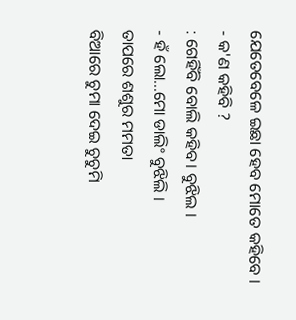ଯେତେବେଳେ ଇଛା ହେବ ମୋତେ କହିବେ ।
- କ'ଣ କହିବି ?
: ଗେହିଁବି ବୋଲି କହିବ। ବୁଝିଲ ।
- ହଁ ଲୋ...ମୋ ଡାଲିଂ ବୁଝିଲି ।
ତାପରେ ଶଶୁର ମମତା
ବିଆରେ ଚୁମା ଦେଇ ଚୁଚୁମି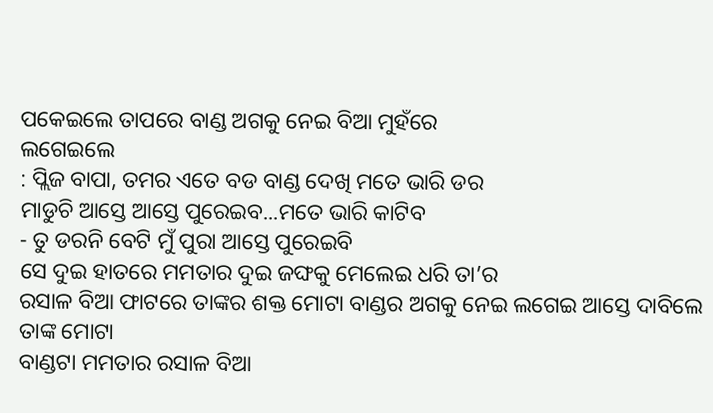ପକେଇଲେ ତାପରେ ବାଣ୍ଡ ଅଗକୁ ନେଇ ବିଆ ମୁହଁରେ
ଲଗେଇଲେ
: ପ୍ଲିଜ ବାପା, ତମର ଏତେ ବଡ ବାଣ୍ଡ ଦେଖି ମତେ ଭାରି ଡର
ମାଡୁଚି ଆସ୍ତେ ଆସ୍ତେ ପୁରେଇବ...ମତେ ଭାରି କାଟିବ
- ତୁ ଡରନି ବେଟି ମୁଁ ପୁରା ଆସ୍ତେ ପୁରେଇବି
ସେ ଦୁଇ ହାତରେ ମମତାର ଦୁଇ ଜଙ୍ଘକୁ ମେଲେଇ ଧରି ତା’ର
ରସାଳ ବିଆ ଫାଟରେ ତାଙ୍କର ଶକ୍ତ ମୋଟା ବାଣ୍ଡର ଅଗକୁ ନେଇ ଲଗେଇ ଆସ୍ତେ ଦାବିଲେ ତାଙ୍କ ମୋଟା
ବାଣ୍ଡଟା ମମତାର ରସାଳ ବିଆ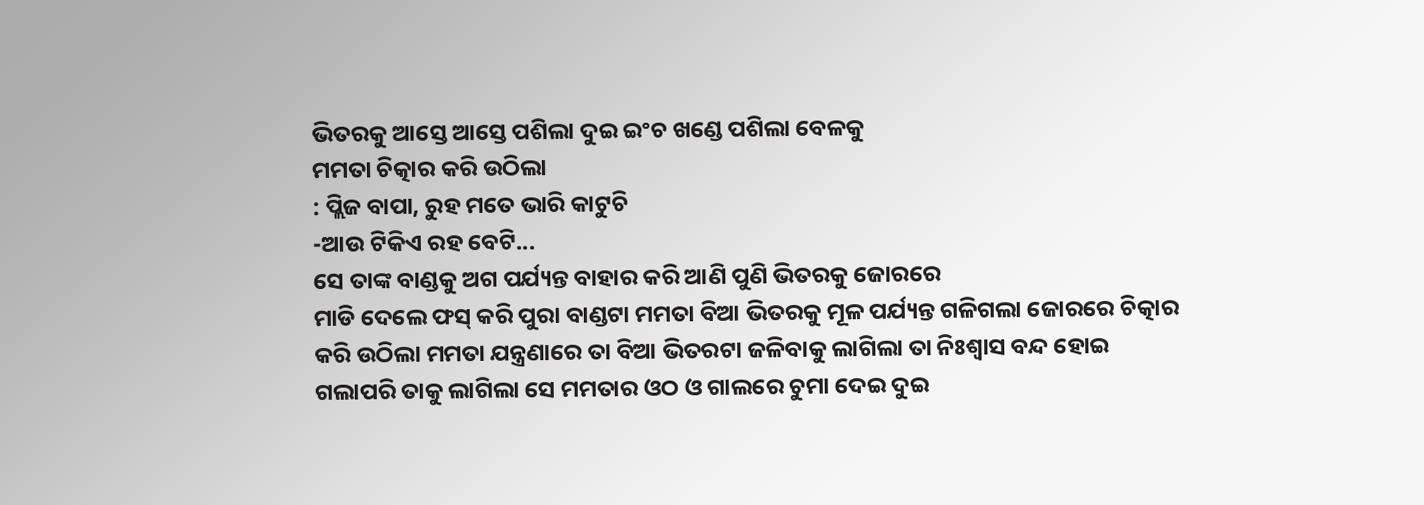ଭିତରକୁ ଆସ୍ତେ ଆସ୍ତେ ପଶିଲା ଦୁଇ ଇଂଚ ଖଣ୍ଡେ ପଶିଲା ବେଳକୁ
ମମତା ଚିତ୍କାର କରି ଉଠିଲା
: ପ୍ଲିଜ ବାପା, ରୁହ ମତେ ଭାରି କାଟୁଚି
-ଆଉ ଟିକିଏ ରହ ବେଟି...
ସେ ତାଙ୍କ ବାଣ୍ଡକୁ ଅଗ ପର୍ଯ୍ୟନ୍ତ ବାହାର କରି ଆଣି ପୁଣି ଭିତରକୁ ଜୋରରେ
ମାଡି ଦେଲେ ଫସ୍ କରି ପୁରା ବାଣ୍ଡଟା ମମତା ବିଆ ଭିତରକୁ ମୂଳ ପର୍ଯ୍ୟନ୍ତ ଗଳିଗଲା ଜୋରରେ ଚିତ୍କାର
କରି ଉଠିଲା ମମତା ଯନ୍ତ୍ରଣାରେ ତା ବିଆ ଭିତରଟା ଜଳିବାକୁ ଲାଗିଲା ତା ନିଃଶ୍ବାସ ବନ୍ଦ ହୋଇ
ଗଲାପରି ତାକୁ ଲାଗିଲା ସେ ମମତାର ଓଠ ଓ ଗାଲରେ ଚୁମା ଦେଇ ଦୁଇ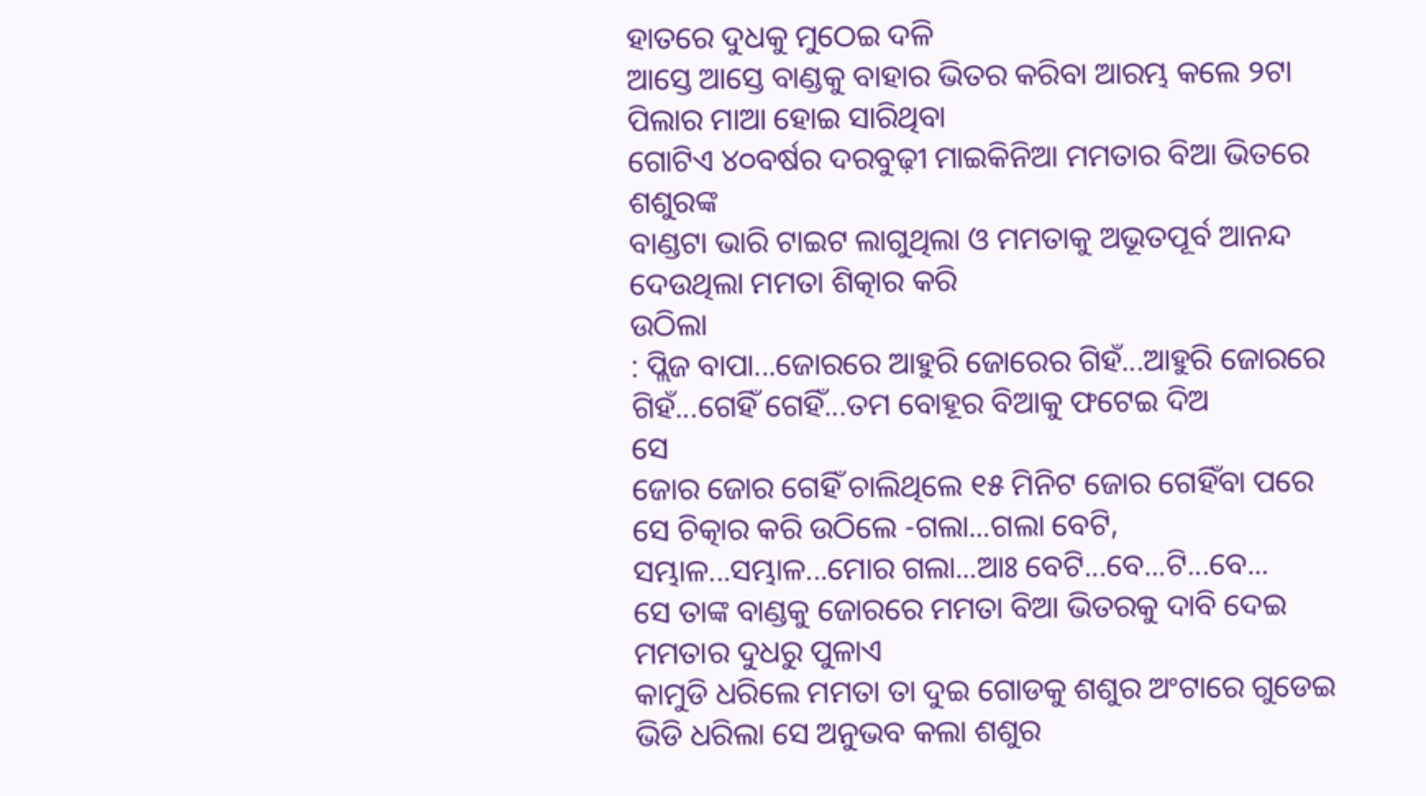ହାତରେ ଦୁଧକୁ ମୁଠେଇ ଦଳି
ଆସ୍ତେ ଆସ୍ତେ ବାଣ୍ଡକୁ ବାହାର ଭିତର କରିବା ଆରମ୍ଭ କଲେ ୨ଟା ପିଲାର ମାଆ ହୋଇ ସାରିଥିବା
ଗୋଟିଏ ୪୦ବର୍ଷର ଦରବୁଢ଼ୀ ମାଇକିନିଆ ମମତାର ବିଆ ଭିତରେ ଶଶୁରଙ୍କ
ବାଣ୍ଡଟା ଭାରି ଟାଇଟ ଲାଗୁଥିଲା ଓ ମମତାକୁ ଅଭୂତପୂର୍ବ ଆନନ୍ଦ ଦେଉଥିଲା ମମତା ଶିତ୍କାର କରି
ଉଠିଲା
: ପ୍ଲିଜ ବାପା...ଜୋରରେ ଆହୁରି ଜୋରେର ଗିହଁ...ଆହୁରି ଜୋରରେ ଗିହଁ...ଗେହିଁ ଗେହିଁ...ତମ ବୋହୂର ବିଆକୁ ଫଟେଇ ଦିଅ
ସେ
ଜୋର ଜୋର ଗେହିଁ ଚାଲିଥିଲେ ୧୫ ମିନିଟ ଜୋର ଗେହିଁବା ପରେ ସେ ଚିତ୍କାର କରି ଉଠିଲେ -ଗଲା...ଗଲା ବେଟି,
ସମ୍ଭାଳ...ସମ୍ଭାଳ...ମୋର ଗଲା...ଆଃ ବେଟି...ବେ...ଟି...ବେ...
ସେ ତାଙ୍କ ବାଣ୍ଡକୁ ଜୋରରେ ମମତା ବିଆ ଭିତରକୁ ଦାବି ଦେଇ ମମତାର ଦୁଧରୁ ପୁଳାଏ
କାମୁଡି ଧରିଲେ ମମତା ତା ଦୁଇ ଗୋଡକୁ ଶଶୁର ଅଂଟାରେ ଗୁଡେଇ ଭିଡି ଧରିଲା ସେ ଅନୁଭବ କଲା ଶଶୁର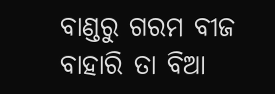ବାଣ୍ଡରୁ ଗରମ ବୀଜ ବାହାରି ତା ବିଆ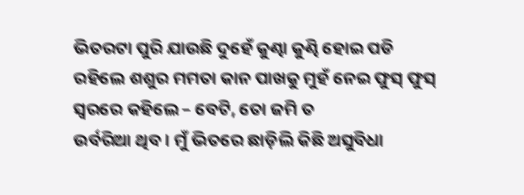ଭିତରଟା ପୁରି ଯାଉଛି ଦୁହେଁ କୁଣ୍ଢା କୁଣ୍ଢି ହୋଇ ପଡି
ରହିଲେ ଶଶୁର ମମତା କାନ ପାଖକୁ ମୁହଁ ନେଇ ଫୁସ୍ ଫୁସ୍ ସ୍ବରରେ କହିଲେ – ବେଟି, ତୋ ଜମି ତ
ଉର୍ବରିଆ ଥିବ। ମୁଁ ଭିତରେ ଛାଡ଼ିଲି କିଛି ଅସୁବିଧା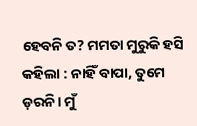ହେବନି ତ? ମମତା ମୁରୁକି ହସି କହିଲା : ନାହିଁ ବାପା, ତୁମେ ଡ଼ରନି। ମୁଁ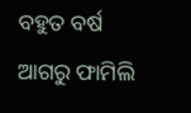ବହୁତ ବର୍ଷ ଆଗରୁ ଫାମିଲି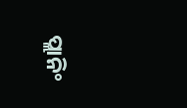ପ୍ଲାନିଂ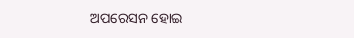ଅପରେସନ ହୋଇ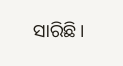ସାରିଛି।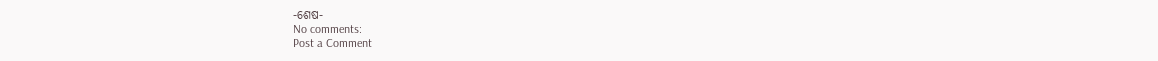-ଶେଷ-
No comments:
Post a Comment